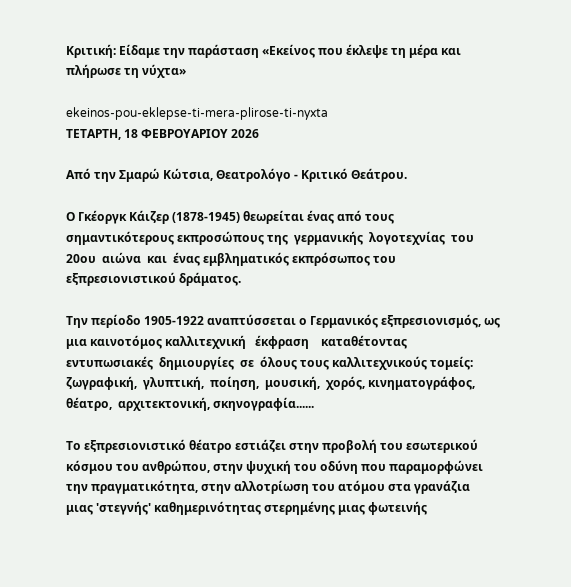Κριτική: Είδαμε την παράσταση «Εκείνος που έκλεψε τη μέρα και πλήρωσε τη νύχτα»

ekeinos-pou-eklepse-ti-mera-plirose-ti-nyxta
ΤΕΤΑΡΤΗ, 18 ΦΕΒΡΟΥΑΡΙΟΥ 2026

Από την Σμαρώ Κώτσια, Θεατρολόγο - Κριτικό Θεάτρου.

Ο Γκέοργκ Κάιζερ (1878-1945) θεωρείται ένας από τους σημαντικότερους εκπροσώπους της  γερμανικής  λογοτεχνίας  του  20ου  αιώνα  και  ένας εμβληματικός εκπρόσωπος του εξπρεσιονιστικού δράματος.

Την περίοδο 1905-1922 αναπτύσσεται ο Γερμανικός εξπρεσιονισμός, ως μια καινοτόμος καλλιτεχνική   έκφραση    καταθέτοντας   εντυπωσιακές  δημιουργίες  σε  όλους τους καλλιτεχνικούς τομείς:  ζωγραφική,  γλυπτική,  ποίηση,  μουσική,  χορός, κινηματογράφος, θέατρο,  αρχιτεκτονική, σκηνογραφία......

Το εξπρεσιονιστικό θέατρο εστιάζει στην προβολή του εσωτερικού κόσμου του ανθρώπου, στην ψυχική του οδύνη που παραμορφώνει την πραγματικότητα, στην αλλοτρίωση του ατόμου στα γρανάζια  μιας 'στεγνής' καθημερινότητας στερημένης μιας φωτεινής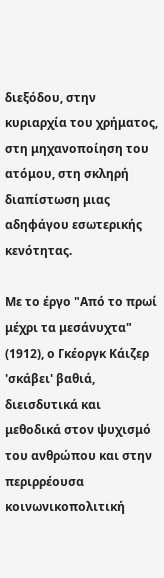διεξόδου, στην κυριαρχία του χρήματος, στη μηχανοποίηση του ατόμου, στη σκληρή διαπίστωση μιας αδηφάγου εσωτερικής κενότητας.

Με το έργο "Από το πρωί μέχρι τα μεσάνυχτα" (1912), ο Γκέοργκ Κάιζερ 'σκάβει' βαθιά, διεισδυτικά και μεθοδικά στον ψυχισμό του ανθρώπου και στην περιρρέουσα κοινωνικοπολιτική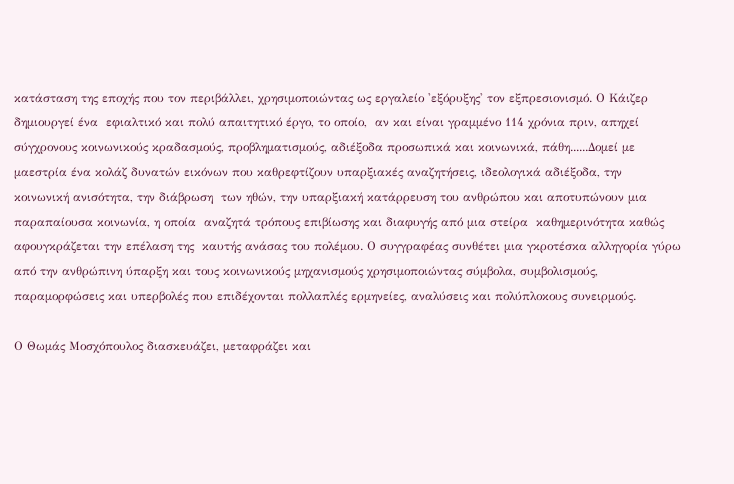κατάσταση της εποχής που τον περιβάλλει, χρησιμοποιώντας ως εργαλείο 'εξόρυξης' τον εξπρεσιονισμό. Ο Κάιζερ δημιουργεί ένα  εφιαλτικό και πολύ απαιτητικό έργο, το οποίο,  αν και είναι γραμμένο 114 χρόνια πριν, απηχεί  σύγχρονους κοινωνικούς κραδασμούς, προβληματισμούς, αδιέξοδα προσωπικά και κοινωνικά, πάθη......Δομεί με μαεστρία ένα κολάζ δυνατών εικόνων που καθρεφτίζουν υπαρξιακές αναζητήσεις, ιδεολογικά αδιέξοδα, την  κοινωνική ανισότητα, την διάβρωση  των ηθών, την υπαρξιακή κατάρρευση του ανθρώπου και αποτυπώνουν μια παραπαίουσα κοινωνία, η οποία  αναζητά τρόπους επιβίωσης και διαφυγής από μια στείρα  καθημερινότητα καθώς αφουγκράζεται την επέλαση της  καυτής ανάσας του πολέμου. Ο συγγραφέας συνθέτει μια γκροτέσκα αλληγορία γύρω από την ανθρώπινη ύπαρξη και τους κοινωνικούς μηχανισμούς χρησιμοποιώντας σύμβολα, συμβολισμούς, παραμορφώσεις και υπερβολές που επιδέχονται πολλαπλές ερμηνείες, αναλύσεις και πολύπλοκους συνειρμούς.

Ο Θωμάς Μοσχόπουλος διασκευάζει, μεταφράζει και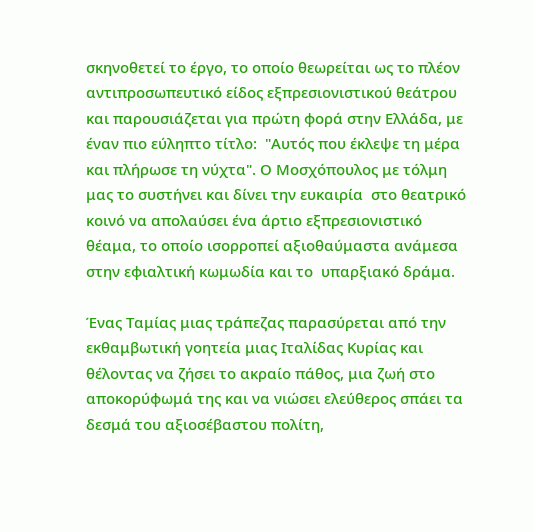σκηνοθετεί το έργο, το οποίο θεωρείται ως το πλέον αντιπροσωπευτικό είδος εξπρεσιονιστικού θεάτρου και παρουσιάζεται για πρώτη φορά στην Ελλάδα, με έναν πιο εύληπτο τίτλο:  "Αυτός που έκλεψε τη μέρα και πλήρωσε τη νύχτα". Ο Μοσχόπουλος με τόλμη μας το συστήνει και δίνει την ευκαιρία  στο θεατρικό κοινό να απολαύσει ένα άρτιο εξπρεσιονιστικό θέαμα, το οποίο ισορροπεί αξιοθαύμαστα ανάμεσα στην εφιαλτική κωμωδία και το  υπαρξιακό δράμα.

Ένας Ταμίας μιας τράπεζας παρασύρεται από την εκθαμβωτική γοητεία μιας Ιταλίδας Κυρίας και θέλοντας να ζήσει το ακραίο πάθος, μια ζωή στο αποκορύφωμά της και να νιώσει ελεύθερος σπάει τα δεσμά του αξιοσέβαστου πολίτη,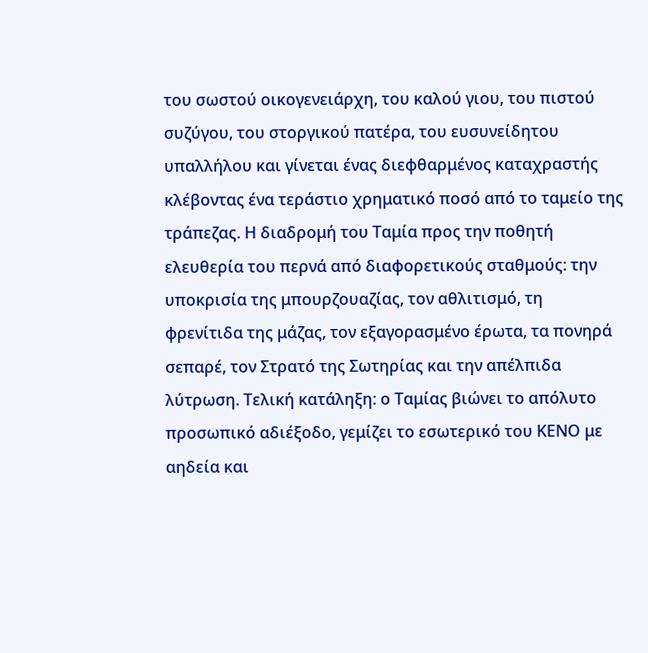του σωστού οικογενειάρχη, του καλού γιου, του πιστού συζύγου, του στοργικού πατέρα, του ευσυνείδητου υπαλλήλου και γίνεται ένας διεφθαρμένος καταχραστής κλέβοντας ένα τεράστιο χρηματικό ποσό από το ταμείο της τράπεζας. Η διαδρομή του Ταμία προς την ποθητή ελευθερία του περνά από διαφορετικούς σταθμούς: την υποκρισία της μπουρζουαζίας, τον αθλιτισμό, τη φρενίτιδα της μάζας, τον εξαγορασμένο έρωτα, τα πονηρά σεπαρέ, τον Στρατό της Σωτηρίας και την απέλπιδα λύτρωση. Τελική κατάληξη: ο Ταμίας βιώνει το απόλυτο προσωπικό αδιέξοδο, γεμίζει το εσωτερικό του ΚΕΝΟ με αηδεία και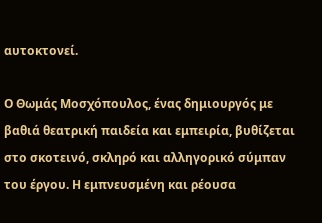αυτοκτονεί.

Ο Θωμάς Μοσχόπουλος, ένας δημιουργός με βαθιά θεατρική παιδεία και εμπειρία, βυθίζεται στο σκοτεινό, σκληρό και αλληγορικό σύμπαν του έργου. Η εμπνευσμένη και ρέουσα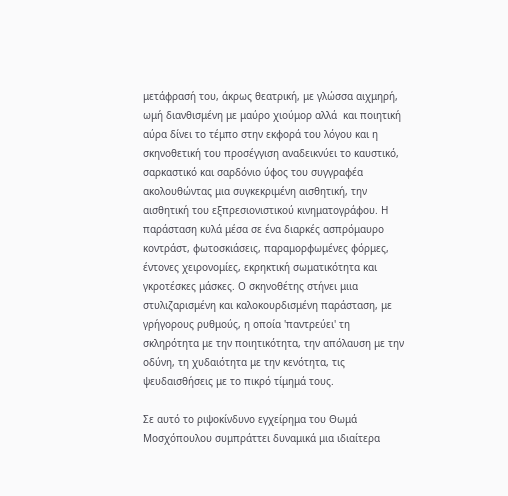μετάφρασή του, άκρως θεατρική, με γλώσσα αιχμηρή, ωμή διανθισμένη με μαύρο χιούμορ αλλά  και ποιητική αύρα δίνει το τέμπο στην εκφορά του λόγου και η σκηνοθετική του προσέγγιση αναδεικνύει το καυστικό, σαρκαστικό και σαρδόνιο ύφος του συγγραφέα ακολουθώντας μια συγκεκριμένη αισθητική, την αισθητική του εξπρεσιονιστικού κινηματογράφου. Η παράσταση κυλά μέσα σε ένα διαρκές ασπρόμαυρο κοντράστ, φωτοσκιάσεις, παραμορφωμένες φόρμες, έντονες χειρονομίες, εκρηκτική σωματικότητα και γκροτέσκες μάσκες. Ο σκηνοθέτης στήνει μιια στυλιζαρισμένη και καλοκουρδισμένη παράσταση, με γρήγορους ρυθμούς, η οποία 'παντρεύει' τη σκληρότητα με την ποιητικότητα, την απόλαυση με την οδύνη, τη χυδαιότητα με την κενότητα, τις ψευδαισθήσεις με το πικρό τίμημά τους.

Σε αυτό το ριψοκίνδυνο εγχείρημα του Θωμά Μοσχόπουλου συμπράττει δυναμικά μια ιδιαίτερα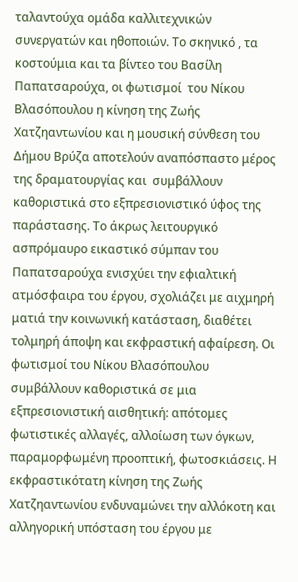ταλαντούχα ομάδα καλλιτεχνικών συνεργατών και ηθοποιών. Το σκηνικό , τα κοστούμια και τα βίντεο του Βασίλη Παπατσαρούχα, οι φωτισμοί  του Νίκου Βλασόπουλου η κίνηση της Ζωής Χατζηαντωνίου και η μουσική σύνθεση του Δήμου Βρύζα αποτελούν αναπόσπαστο μέρος της δραματουργίας και  συμβάλλουν καθοριστικά στο εξπρεσιονιστικό ύφος της παράστασης. Το άκρως λειτουργικό ασπρόμαυρο εικαστικό σύμπαν του Παπατσαρούχα ενισχύει την εφιαλτική ατμόσφαιρα του έργου, σχολιάζει με αιχμηρή ματιά την κοινωνική κατάσταση, διαθέτει τολμηρή άποψη και εκφραστική αφαίρεση. Οι φωτισμοί του Νίκου Βλασόπουλου συμβάλλουν καθοριστικά σε μια εξπρεσιονιστική αισθητική: απότομες φωτιστικές αλλαγές, αλλοίωση των όγκων, παραμορφωμένη προοπτική, φωτοσκιάσεις. Η εκφραστικότατη κίνηση της Ζωής Χατζηαντωνίου ενδυναμώνει την αλλόκοτη και αλληγορική υπόσταση του έργου με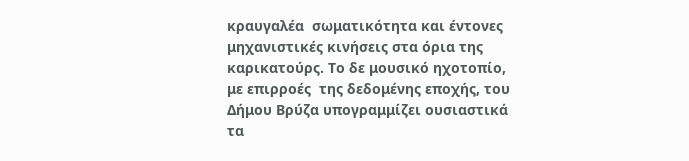κραυγαλέα  σωματικότητα και έντονες μηχανιστικές κινήσεις στα όρια της καρικατούρς. Το δε μουσικό ηχοτοπίο, με επιρροές  της δεδομένης εποχής, του Δήμου Βρύζα υπογραμμίζει ουσιαστικά τα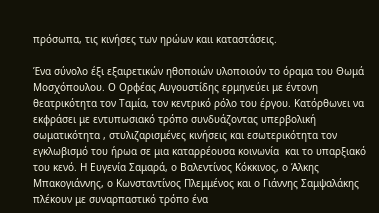πρόσωπα, τις κινήσες των ηρώων καιι καταστάσεις.

Ένα σύνολο έξι εξαιρετικών ηθοποιών υλοποιούν το όραμα του Θωμά Μοσχόπουλου. Ο Ορφέας Αυγουστίδης ερμηνεύει με έντονη θεατρικότητα τον Ταμία, τον κεντρικό ρόλο του έργου. Κατόρθωνει να εκφράσει με εντυπωσιακό τρόπο συνδυάζοντας υπερβολική σωματικότητα , στυλιζαρισμένες κινήσεις και εσωτερικότητα τον εγκλωβισμό του ήρωα σε μια καταρρέουσα κοινωνία  και το υπαρξιακό του κενό. Η Ευγενία Σαμαρά, ο Βαλεντίνος Κόκκινος, ο Άλκης Μπακογιάννης, ο Κωνσταντίνος Πλεμμένος και ο Γιάννης Σαμψαλάκης πλέκουν με συναρπαστικό τρόπο ένα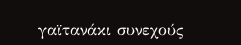γαϊτανάκι συνεχούς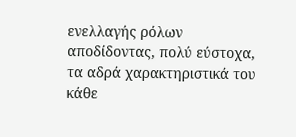ενελλαγής ρόλων αποδίδοντας, πολύ εύστοχα,  τα αδρά χαρακτηριστικά του κάθε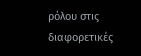ρόλου στις διαφορετικές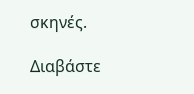σκηνές.

Διαβάστε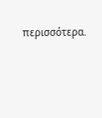περισσότερα.